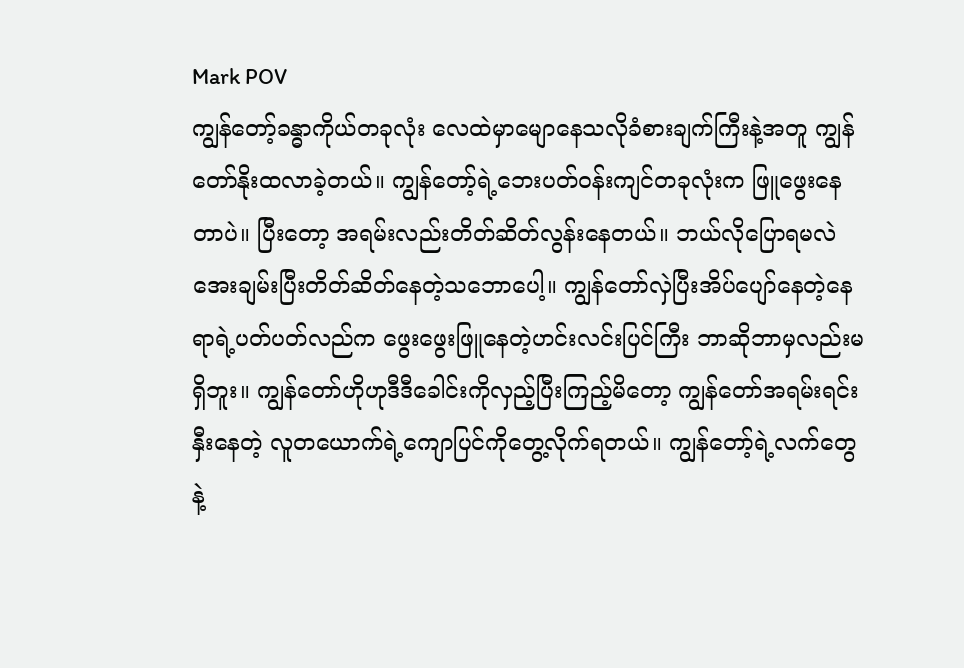Mark POV
ကျွန်တော့်ခန္ဓာကိုယ်တခုလုံး လေထဲမှာမျောနေသလိုခံစားချက်ကြီးနဲ့အတူ ကျွန်တော်နိုးထလာခဲ့တယ်။ ကျွန်တော့်ရဲ့ဘေးပတ်ဝန်းကျင်တခုလုံးက ဖြူဖွေးနေတာပဲ။ ပြီးတော့ အရမ်းလည်းတိတ်ဆိတ်လွန်းနေတယ်။ ဘယ်လိုပြောရမလဲ အေးချမ်းပြီးတိတ်ဆိတ်နေတဲ့သဘောပေါ့။ ကျွန်တော်လှဲပြီးအိပ်ပျော်နေတဲ့နေရာရဲ့ပတ်ပတ်လည်က ဖွေးဖွေးဖြူနေတဲ့ဟင်းလင်းပြင်ကြီး ဘာဆိုဘာမှလည်းမရှိဘူး။ ကျွန်တော်ဟိုဟုဒီဒီခေါင်းကိုလှည့်ပြီးကြည့်မိတော့ ကျွန်တော်အရမ်းရင်းနှီးနေတဲ့ လူတယောက်ရဲ့ကျောပြင်ကိုတွေ့လိုက်ရတယ်။ ကျွန်တော့်ရဲ့လက်တွေနဲ့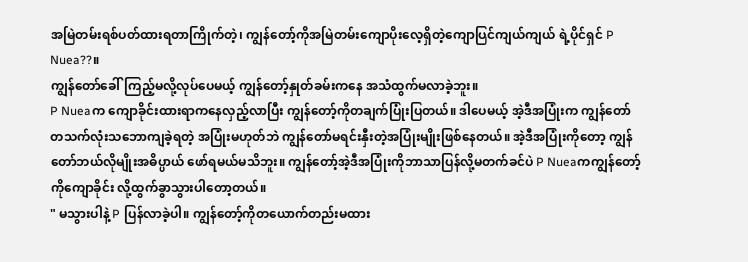အမြဲတမ်းရစ်ပတ်ထားရတာကြိုက်တဲ့၊ ကျွန်တော့်ကိုအမြဲတမ်းကျောပိုးလေ့ရှိတဲ့ကျောပြင်ကျယ်ကျယ် ရဲ့ပိုင်ရှင် P Nuea??။
ကျွန်တော်ခေါ်ကြည့်မလို့လုပ်ပေမယ့် ကျွန်တော့်နှုတ်ခမ်းကနေ အသံထွက်မလာခဲ့ဘူး။
P Nueaက ကျောခိုင်းထားရာကနေလှည့်လာပြီး ကျွန်တော့်ကိုတချက်ပြုံးပြတယ်။ ဒါပေမယ့် အဲ့ဒီအပြုံးက ကျွန်တော်တသက်လုံးသဘောကျခဲ့ရတဲ့ အပြုံးမဟုတ်ဘဲ ကျွန်တော်မရင်းနှီးတဲ့အပြုံးမျိုးဖြစ်နေတယ်။ အဲ့ဒီအပြုံးကိုတော့ ကျွန်တော်ဘယ်လိုမျိုးအဓိပ္ပာယ် ဖော်ရမယ်မသိဘူး။ ကျွန်တော့်အဲ့ဒီအပြုံးကိုဘာသာပြန်လို့မတက်ခင်ပဲ P Nueaကကျွန်တော့်ကိုကျောခိုင်း လို့ထွက်ခွာသွားပါတော့တယ်။
" မသွားပါနဲ့ P ပြန်လာခဲ့ပါ။ ကျွန်တော့်ကိုတယောက်တည်းမထား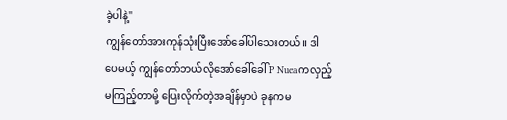ခဲ့ပါနဲ့"
ကျွန်တော်အားကုန်သုံးပြီးအော်ခေါ်ပါသေးတယ်။ ဒါပေမယ့် ကျွန်တော်ဘယ်လိုအော်ခေါ်ခေါ် P Nueaကလှည့်မကြည့်တာမို့ ပြေးလိုက်တဲ့အချိန်မှာပဲ ခုနကမ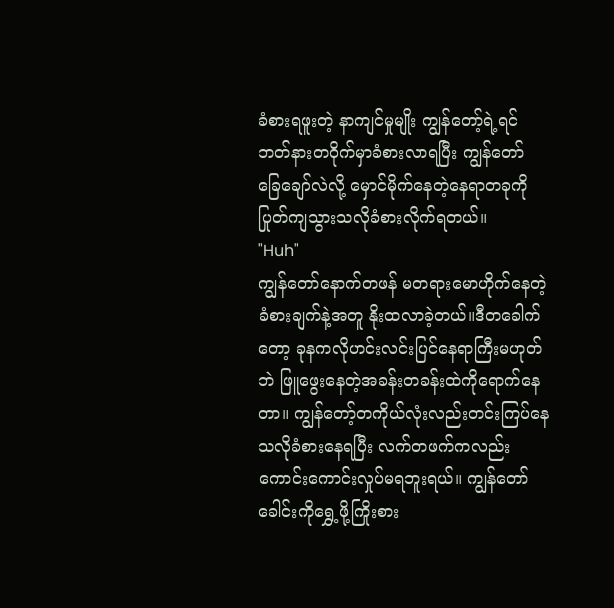ခံစားရဖူးတဲ့ နာကျင်မှုမျိုး ကျွန်တော့်ရဲ့ရင်ဘတ်နားတဝိုက်မှာခံစားလာရပြီး ကျွန်တော် ခြေချော်လဲလို့ မှောင်မိုက်နေတဲ့နေရာတခုကိုပြုတ်ကျသွားသလိုခံစားလိုက်ရတယ်။
"Huh"
ကျွန်တော်နောက်တဖန် မတရားမောဟိုက်နေတဲ့ခံစားချက်နဲ့အတူ နိုးထလာခဲ့တယ်။ဒီတခေါက်တော့ ခုနကလိုဟင်းလင်းပြင်နေရာကြီးမဟုတ်ဘဲ ဖြူဖွေးနေတဲ့အခန်းတခန်းထဲကိုရောက်နေတာ။ ကျွန်တော့်တကိုယ်လုံးလည်းတင်းကြပ်နေသလိုခံစားနေရပြီး လက်တဖက်ကလည်းကောင်းကောင်းလှုပ်မရဘူးရယ်။ ကျွန်တော်ခေါင်းကိုရွှေ့ဖို့ကြိုးစား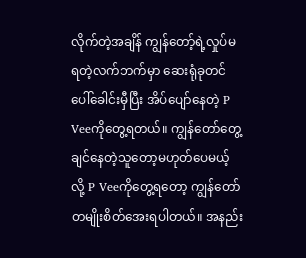လိုက်တဲ့အချိန် ကျွန်တော့်ရဲ့လှုပ်မရတဲ့လက်ဘက်မှာ ဆေးရုံခုတင်ပေါ်ခေါင်းမှီပြီး အိပ်ပျော်နေတဲ့ P Veeကိုတွေ့ရတယ်။ ကျွန်တော်တွေ့ချင်နေတဲ့သူတော့မဟုတ်ပေမယ့်လို့ P Veeကိုတွေ့ရတော့ ကျွန်တော်တမျိုးစိတ်အေးရပါတယ်။ အနည်း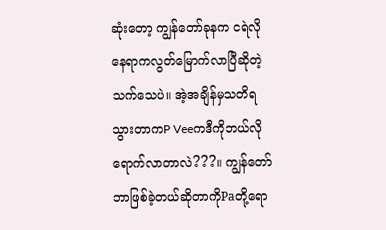ဆုံးတော့ ကျွန်တော်ခုနက ငရဲလိုနေရာကလွတ်မြောက်လာပြီဆိုတဲ့သက်သေပဲ။ အဲ့အချိန်မှသတိရသွားတာကP Veeကဒီကိုဘယ်လိုရောက်လာတာလဲ???။ ကျွန်တော် ဘာဖြစ်ခဲ့တယ်ဆိုတာကိုPaတို့ရော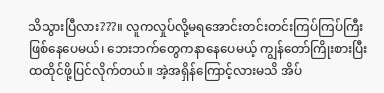သိသွားပြီလား???။ လူကလှုပ်လို့မရအောင်းတင်းတင်းကြပ်ကြပ်ကြီး ဖြစ်နေပေမယ်၊ ဘေးဘက်တွေကနာနေပေမယ့် ကျွန်တော်ကြိုးစားပြီး ထထိုင်ဖို့ပြင်လိုက်တယ်။ အဲ့အရှိန်ကြောင့်လားမသိ အိပ်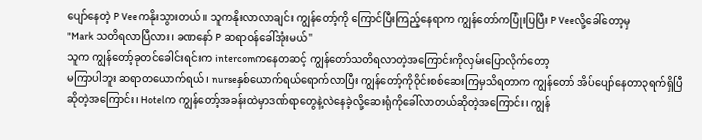ပျော်နေတဲ့ P Veeကနိုးသွားတယ်။ သူကနိုးလာလာချင်း ကျွန်တော့်ကို ကြောင်ပြီးကြည့်နေရာက ကျွန်တော်ကပြုံးပြပြီး P Veeလို့ခေါ်တော့မှ
"Mark သတိရလာပြီလား၊ ခဏနော် P ဆရာဝန်ခေါ်အုံးမယ်"
သူက ကျွန်တော့်ခုတင်ခေါင်းရင်းက intercomကနေတဆင့် ကျွန်တော်သတိရလာတဲ့အကြောင်းကိုလှမ်းပြောလိုက်တော့
မကြာပါဘူး ဆရာတယောက်ရယ်၊ nurseနှစ်ယောက်ရယ်ရောက်လာပြီး ကျွန်တော့်ကိုဝိုင်းစစ်ဆေးကြမှသိရတာက ကျွန်တော် အိပ်ပျော်နေတာ၃ရက်ရှိပြီဆိုတဲ့အကြောင်း၊ Hotelက ကျွန်တော့်အခန်းထဲမှာဒဏ်ရာတွေနဲ့လဲနေခဲ့လို့ဆေးရုံကိုခေါ်လာတယ်ဆိုတဲ့အကြောင်း၊ ကျွန်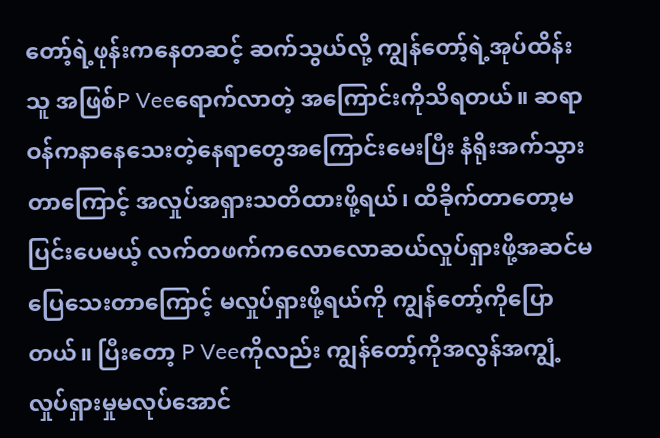တော့်ရဲ့ဖုန်းကနေတဆင့် ဆက်သွယ်လို့ ကျွန်တော့်ရဲ့အုပ်ထိန်းသူ အဖြစ်P Veeရောက်လာတဲ့ အကြောင်းကိုသိရတယ်။ ဆရာဝန်ကနာနေသေးတဲ့နေရာတွေအကြောင်းမေးပြီး နံရိုးအက်သွားတာကြောင့် အလှုပ်အရှားသတိထားဖို့ရယ်၊ ထိခိုက်တာတော့မပြင်းပေမယ့် လက်တဖက်ကလောလောဆယ်လှုပ်ရှားဖို့အဆင်မပြေသေးတာကြောင့် မလှုပ်ရှားဖို့ရယ်ကို ကျွန်တော့်ကိုပြောတယ်။ ပြီးတော့ P Veeကိုလည်း ကျွန်တော့်ကိုအလွန်အကျွံ့လှုပ်ရှားမှုမလုပ်အောင်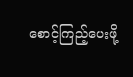စောင့်ကြည့်ပေးဖို့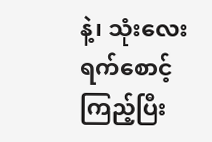နဲ့၊ သုံးလေးရက်စောင့်ကြည့်ပြီး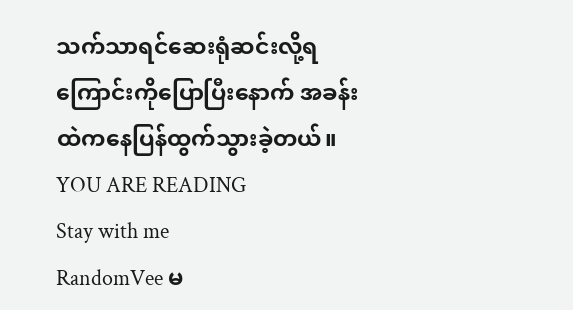သက်သာရင်ဆေးရုံဆင်းလို့ရကြောင်းကိုပြောပြီးနောက် အခန်းထဲကနေပြန်ထွက်သွားခဲ့တယ်။
YOU ARE READING
Stay with me
RandomVee မ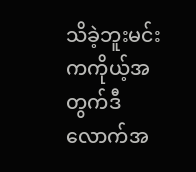သိခဲ့ဘူးမင်းကကိုယ့်အတွက်ဒီလောက်အ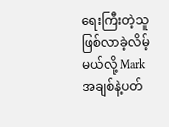ရေးကြီးတဲ့သူဖြစ်လာခဲ့လိမ့်မယ်လို့ Mark အချစ်နဲ့ပတ်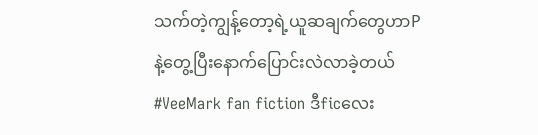သက်တဲ့ကျွန့်တော့ရဲ့ယူဆချက်တွေဟာPနဲ့တွေ့ပြီးနောက်ပြောင်းလဲလာခဲ့တယ် #VeeMark fan fiction ဒီficလေး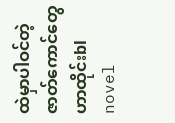ထဲမှာပါဝင်တဲ့ဇာတ်ကောင်တွေဟာထိုင်းbl novel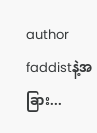author faddistနဲ့အခြား...